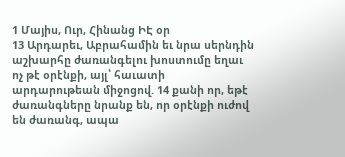1 Մայիս, Ուր, Հինանց ԻԷ օր
13 Արդարեւ, Աբրահամին եւ նրա սերնդին աշխարհը ժառանգելու խոստումը եղաւ ոչ թէ օրէնքի, այլ՝ հաւատի արդարութեան միջոցով. 14 քանի որ, եթէ ժառանգները նրանք են, որ օրէնքի ուժով են ժառանգ, ապա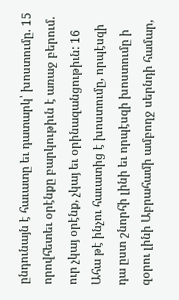ընդունայն է հաւատը եւ դատարկ՝ խոստումը. 15 որովհետեւ օրէնքը բարկութիւն է առաջ բերում. ուր չկայ օրէնք, չկայ եւ օրինազանցութիւն: 16 Ահա թէ ինչու հաւատից է խոստումը, որպէսզի դա ըստ շնորհի լինի եւ որպէսզի խոստումը ի զօրու լինի Աբրահամի ամբողջ սերնդի համար,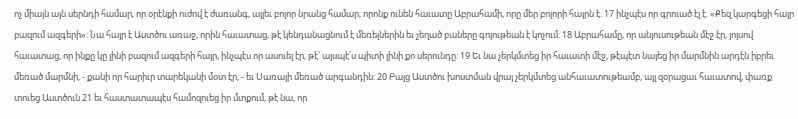ոչ միայն այն սերնդի համար, որ օրէնքի ուժով է ժառանգ, այլեւ բոլոր նրանց համար, որոնք ունեն հաւատը Աբրահամի, որը մեր բոլորի հայրն է. 17 ինչպէս որ գրուած էլ է. «Քեզ կարգեցի հայր բազում ազգերի»: Նա հայր է Աստծու առաջ, որին հաւատաց, թէ կենդանացնում է մեռելներին եւ չեղած բաները գոյութեան է կոչում: 18 Աբրահամը, որ անյուսութեան մէջ էր, յոյսով հաւատաց, որ ինքը կը լինի բազում ազգերի հայր, ինչպէս որ ասուել էր, թէ՝ այսպէ՛ս պիտի լինի քո սերունդը: 19 Եւ նա չերկմտեց իր հաւատի մէջ, թէպէտ նայեց իր մարմնին արդէն իբրեւ մեռած մարմնի, - քանի որ հարիւր տարեկանի մօտ էր, - եւ Սառայի մեռած արգանդին: 20 Բայց Աստծու խոստման վրայ չերկմտեց անհաւատութեամբ, այլ զօրացաւ հաւատով, փառք տուեց Աստծուն 21 եւ հաստատապէս համոզուեց իր մտքում, թէ նա, որ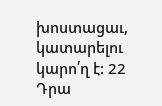խոստացաւ, կատարելու կարո՛ղ է: 22 Դրա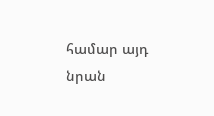համար այդ նրան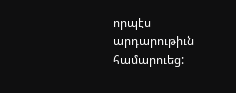որպէս արդարութիւն համարուեց: